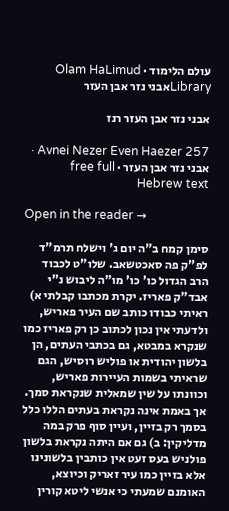עולם הלימוד · Olam HaLimud
Libraryאבני נזר אבן העזר

אבני נזר אבן העזר רנז

Avnei Nezer Even Haezer 257 · אבני נזר אבן העזר · free full Hebrew text

Open in the reader →

סימן קמח ב"ה יום ג' וישלח תרמ"ד לפ"ק פה סאכטשאב. שלו"ט לכבוד הרב הגדול כו' כו' מו"ה ליבוש נ"י אבד"ק פאריז. יקרת מכתבו קבלתי א) ראיתי כבודו כותב שם העיר פאריש, ולדעתי אין נכון לכתוב כן רק פאריז כמו שנקרא במבטא, גם בכתבי העתים, הן בלשון יהודית או פוליש רוסיש, הגם שראיתי בשמות העיירות פאריש, וכוונתו על שין שמאלית שנקראת סמך. אך באמת אינה נקראת בעתים הללו כלל בסמך רק בזיין, ועיין סוף פרק במה מדליקין: ב) גם אם היתה נקראת בלשון פולניש בעס זעט אין כותבין בלשונינו אלא בזיין כמו עיר זאריק וכיוצא, האומנם שמעתי כי אנשי ליטא קורין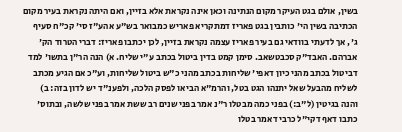בשין, אולם בגט העיקר מקום הנתינה וכאן אינה נקראת אלא בזיין, ואם היתה נקראת בעיר מקום הכתיבה בשין הי' כותבין בגט פאריז דמתקריא פאריש כמבואר בש"ע אהע"ז סי' קכ"ח סעיף ג', אך לדעתי בוודאי גם בעיר פאריז עצמה נקראת בזיין, לכן יכתבו פאריז: דברי הטרוד הק' אברהם. האבד"ק סכבטשאב. סימן קמט בדין ביטול בכתב ע"י שליח. א) הנה הר"ן בתשו' למד דביטול בכתב מהני כיון דאפי' שליחות בכתב מהני כ"ש ביטול שליחות, וע"כ אם הגיע מכתב לשליח מהבעל שאל יתנהו הגט בטל, והרמ"א הביאו לפסק הלכה, ולפענ"ד יש לדון בזה: ב) והנה בגיטין (ל"ב:) בפני כמה מבטלו ר"נ אמר בפני שנים רב ששת אמר בפני שלשה, ובתוס' כתבו דאף דקי"ל כרבי דאמר בטלו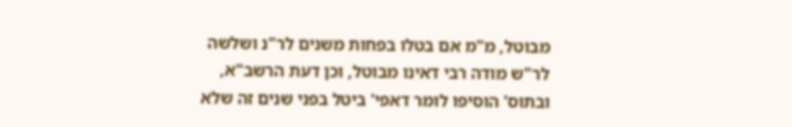מבוטל, מ"מ אם בטלו בפחות משנים לר"נ ושלשה לר"ש מודה רבי דאינו מבוטל, וכן דעת הרשב"א, ובתוס' הוסיפו לומר דאפי' ביטל בפני שנים זה שלא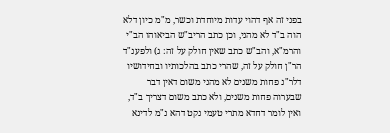בפני זה אף דהוי עדות מיוחדת וכשר, מ"מ כיון דלא הוה ב"ד לא מהני, וכן כתב הריב"ש הביאוהו הב"י והרמ"א, והב"ש כתב שאין חולק על זה: ג) ולפענ"ד הר"ן חולק על זה, שהרי כתב בהלכותיו ובחידושיו דלר"נ פחות משנים לא מהני משום דאין דבר שבערוה פחות משנים, ולא כתב משום דצריך ב"ד, ואין לומר דחדא מתרי טעמי נקט דהא נ"מ לדינא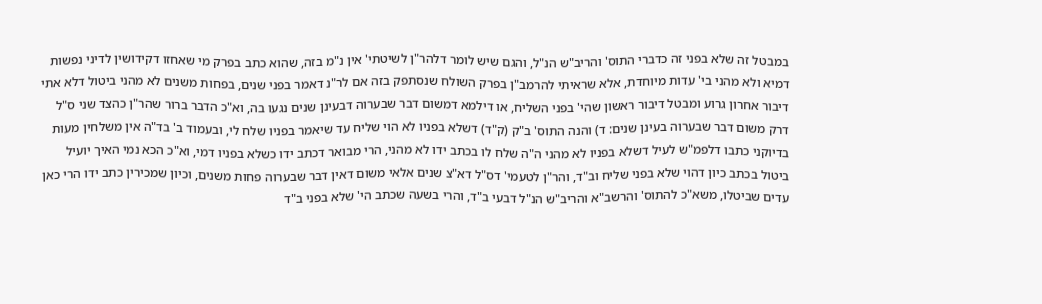במבטל זה שלא בפני זה כדברי התוס' והריב"ש הנ"ל, והגם שיש לומר דלהר"ן לשיטתי' אין נ"מ בזה, שהוא כתב בפרק מי שאחזו דקידושין לדיני נפשות דמיא ולא מהני בי' עדות מיוחדת, אלא שראיתי להרמב"ן בפרק השולח שנסתפק בזה אם לר"נ דאמר בפני שנים, בפחות משנים לא מהני ביטול דלא אתי דיבור אחרון גרוע ומבטל דיבור ראשון שהי' בפני השליח, או דילמא דמשום דבר שבערוה דבעינן שנים נגעו בה, וא"כ הדבר ברור שהר"ן כהצד שני ס"ל דרק משום דבר שבערוה בעינן שנים: ד) והנה התוס' ב"ק (ק"ד) דשלא בפניו לא הוי שליח עד שיאמר בפניו שלח לי, ובעמוד ב' בד"ה אין משלחין מעות בדיוקני כתבו דלפמ"ש לעיל דשלא בפניו לא מהני ה"ה שלח לו בכתב ידו לא מהני, הרי מבואר דכתב ידו כשלא בפניו דמי, וא"כ הכא נמי האיך יועיל ביטול בכתב כיון דהוי שלא בפני שליח וב"ד, והר"ן לטעמי' דס"ל דא"צ שנים אלאי משום דאין דבר שבערוה פחות משנים, וכיון שמכירין כתב ידו הרי כאן עדים שביטלו, משא"כ להתוס' והרשב"א והריב"ש הנ"ל דבעי ב"ד, והרי בשעה שכתב הי' שלא בפני ב"ד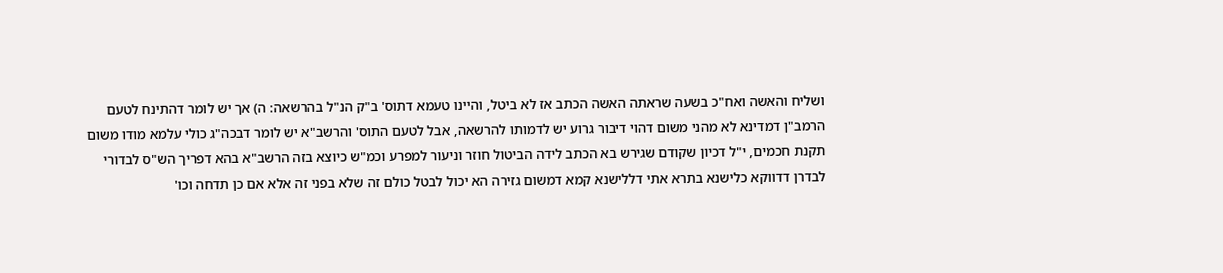ושליח והאשה ואח"כ בשעה שראתה האשה הכתב אז לא ביטל, והיינו טעמא דתוס' ב"ק הנ"ל בהרשאה: ה) אך יש לומר דהתינח לטעם הרמב"ן דמדינא לא מהני משום דהוי דיבור גרוע יש לדמותו להרשאה, אבל לטעם התוס' והרשב"א יש לומר דבכה"ג כולי עלמא מודו משום תקנת חכמים, י"ל דכיון שקודם שגירש בא הכתב לידה הביטול חוזר וניעור למפרע וכמ"ש כיוצא בזה הרשב"א בהא דפריך הש"ס לבדורי לבדרן דדווקא כלישנא בתרא אתי דללישנא קמא דמשום גזירה הא יכול לבטל כולם זה שלא בפני זה אלא אם כן תדחה וכו'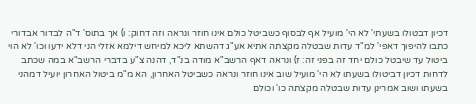דכיון דבטולו בשעתי' לא הי' מועיל אף לבסוף כשביטל כולם אינו חוזר ונראה וזה דחוק: ו) אך בתוס' ד"ה לבדור אבדורי כתבו להיפוך דאפי' למ"ד עדות שבטלה מקצתה אתיא אע"ג דהשתא ליכא למיחש דילמא אזלי הני דלא ידעו וכו' לא הוי ביטול עד שיבטל כולם יחד זה בפני זה: ז) ונראה דאף הרשב"א מודה בנ"ד, דהנה צ"ע בדברי הרשב"א במה שכתב לדחות דכיון דביטולו בשעתו לא הי' מועיל שוב אינו חוזר ונראה כשביטל האחרון, הא מ"מ ביטול האחרון יועיל דמהני בשעתו ושוב אמרינן עדות שבטלה מקצתה כו' וכולם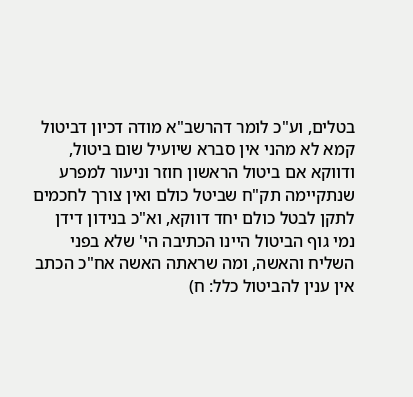בטלים, וע"כ לומר דהרשב"א מודה דכיון דביטול קמא לא מהני אין סברא שיועיל שום ביטול, ודווקא אם ביטול הראשון חוזר וניעור למפרע שנתקיימה תק"ח שביטל כולם ואין צורך לחכמים לתקן לבטל כולם יחד דווקא, וא"כ בנידון דידן נמי גוף הביטול היינו הכתיבה הי' שלא בפני השליח והאשה, ומה שראתה האשה אח"כ הכתב אין ענין להביטול כלל: ח)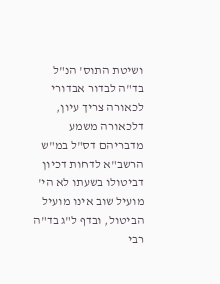ושיטת התוס' הנ"ל בד"ה לבדור אבדורי לכאורה צריך עיון, דלכאורה משמע מדבריהם דס"ל במ"ש הרשב"א לדחות דכיון דביטולו בשעתו לא הי' מועיל שוב אינו מועיל הביטול, ובדף ל"ג בד"ה רבי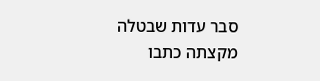סבר עדות שבטלה מקצתה כתבו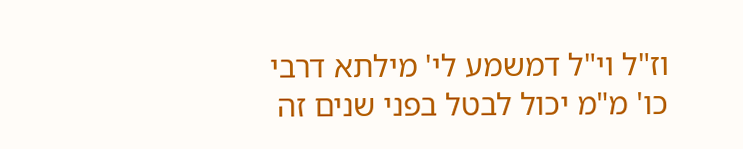וז"ל וי"ל דמשמע לי' מילתא דרבי כו' מ"מ יכול לבטל בפני שנים זה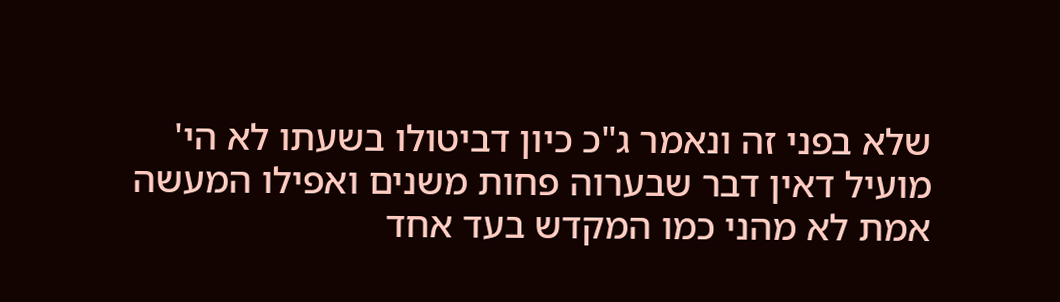שלא בפני זה ונאמר ג"כ כיון דביטולו בשעתו לא הי' מועיל דאין דבר שבערוה פחות משנים ואפילו המעשה אמת לא מהני כמו המקדש בעד אחד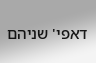דאפי' שניהם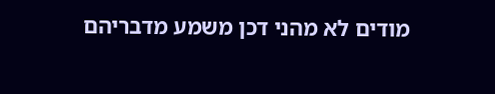מודים לא מהני דכן משמע מדבריהם